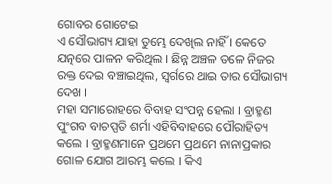ଗୋବର ଗୋଟେଇ
ଏ ସୌଭାଗ୍ୟ ଯାହା ତୁମ୍ଭେ ଦେଖିଲ ନାହିଁ । କେତେ ଯତ୍ନରେ ପାଳନ କରିଥିଲ । ଛିନ୍ନ ଅଞ୍ଚଳ ତଳେ ନିଜର ରକ୍ତ ଦେଇ ବଞ୍ଚାଇଥିଲ, ସ୍ୱର୍ଗରେ ଥାଇ ତାର ସୌଭାଗ୍ୟ ଦେଖ ।
ମହା ସମାରୋହରେ ବିବାହ ସଂପନ୍ନ ହେଲା । ବ୍ରାହ୍ମଣ ପୁଂଗବ ବାଚପ୍ପତି ଶର୍ମା ଏହିବିବାହରେ ପୌରାହିତ୍ୟ କଲେ । ବ୍ରାହ୍ମଣମାନେ ପ୍ରଥମେ ପ୍ରଥମେ ନାନାପ୍ରକାର ଗୋଳ ଯୋଗ ଆରମ୍ଭ କଲେ । କିଏ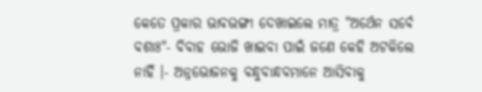କେତେ ପ୍ରକାର ଭାବଭଙ୍ଗୀ ଦେଖାଇଲେ ମାତ୍ର "ଅର୍ଥେନ ସର୍ବେ ବଶାଃ"- ବିବାହ ଭୋଜି ଖାଇବା ପାଇଁ ଜଣେ କେହି ଅଟକିଲେ ନାହିଁ ।- ଅନ୍ନଭୋଜନକୁ ବନ୍ଧୁବାନ୍ଧବମାନେ ଆସିବାକୁ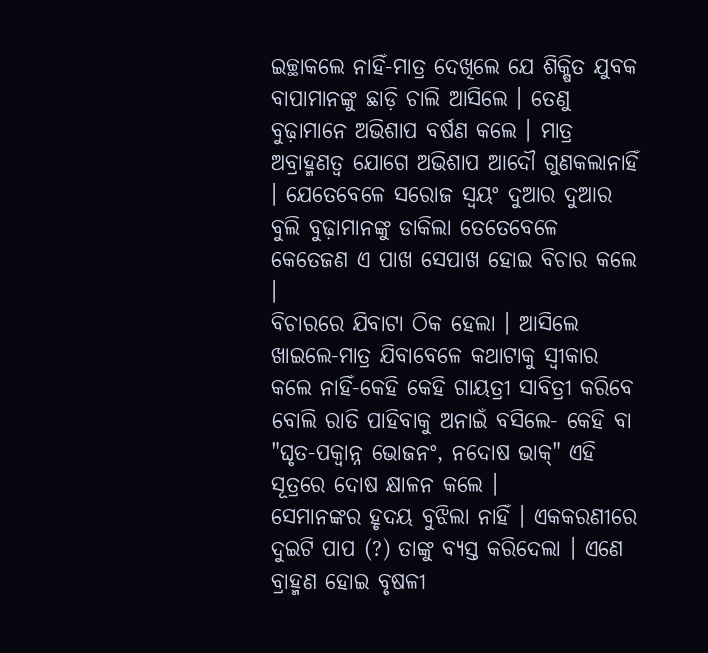ଇଚ୍ଛାକଲେ ନାହିଁ-ମାତ୍ର ଦେଖିଲେ ଯେ ଶିକ୍ଷିତ ଯୁବକ ବାପାମାନଙ୍କୁ ଛାଡ଼ି ଚାଲି ଆସିଲେ । ତେଣୁ ବୁଢ଼ାମାନେ ଅଭିଶାପ ବର୍ଷଣ କଲେ । ମାତ୍ର ଅବ୍ରାହ୍ମଣତ୍ୱ ଯୋଗେ ଅଭିଶାପ ଆଦୌ ଗୁଣକଲାନାହିଁ । ଯେତେବେଳେ ସରୋଜ ସ୍ୱୟଂ ଦୁଆର ଦୁଆର ବୁଲି ବୁଢ଼ାମାନଙ୍କୁ ଡାକିଲା ତେତେବେଳେ କେତେଜଣ ଏ ପାଖ ସେପାଖ ହୋଇ ବିଚାର କଲେ ।
ବିଚାରରେ ଯିବାଟା ଠିକ ହେଲା । ଆସିଲେ ଖାଇଲେ-ମାତ୍ର ଯିବାବେଳେ କଥାଟାକୁ ସ୍ୱୀକାର କଲେ ନାହିଁ-କେହି କେହି ଗାୟତ୍ରୀ ସାବିତ୍ରୀ କରିବେ ବୋଲି ରାତି ପାହିବାକୁ ଅନାଇଁ ବସିଲେ- କେହି ବା "ଘୃତ-ପକ୍ୱାନ୍ନ ଭୋଜନଂ, ନଦୋଷ ଭାକ୍" ଏହି ସୂତ୍ରରେ ଦୋଷ କ୍ଷାଳନ କଲେ ।
ସେମାନଙ୍କର ହୃଦୟ ବୁଝିଲା ନାହିଁ । ଏକକରଣୀରେ ଦୁଇଟି ପାପ (?) ତାଙ୍କୁ ବ୍ୟସ୍ତ କରିଦେଲା । ଏଣେ ବ୍ରାହ୍ମଣ ହୋଇ ବୃଷଳୀ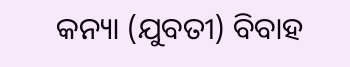କନ୍ୟା (ଯୁବତୀ) ବିବାହ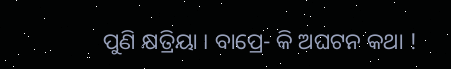ପୁଣି କ୍ଷତ୍ରିୟା । ବାପ୍ରେ- କି ଅଘଟନ କଥା !